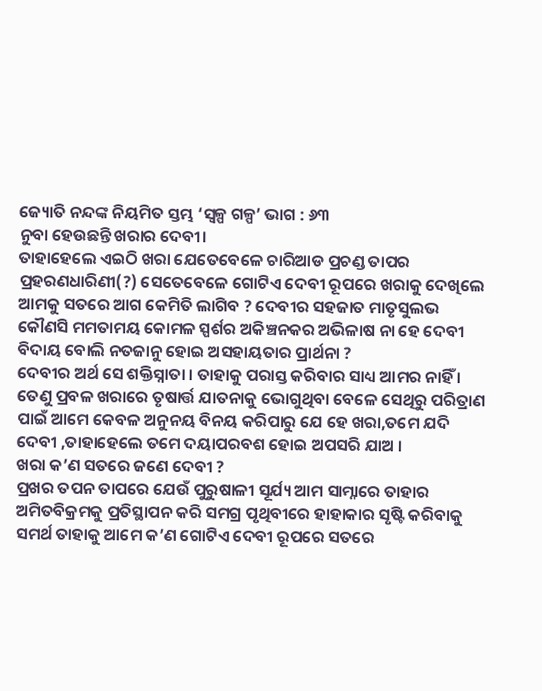ଜ୍ୟୋତି ନନ୍ଦଙ୍କ ନିୟମିତ ସ୍ତମ୍ଭ ‘ସ୍ୱଳ୍ପ ଗଳ୍ପ’ ଭାଗ : ୬୩
ନୁବା ହେଉଛନ୍ତି ଖରାର ଦେବୀ।
ତାହାହେଲେ ଏଇଠି ଖରା ଯେତେବେଳେ ଚାରିଆଡ ପ୍ରଚଣ୍ଡ ତାପର ପ୍ରହରଣଧାରିଣୀ(?) ସେତେବେଳେ ଗୋଟିଏ ଦେବୀ ରୂପରେ ଖରାକୁ ଦେଖିଲେ ଆମକୁ ସତରେ ଆଗ କେମିତି ଲାଗିବ ? ଦେବୀର ସହଜାତ ମାତୃସୁଲଭ କୌଣସି ମମତାମୟ କୋମଳ ସ୍ପର୍ଶର ଅକିଞ୍ଚନକର ଅଭିଳାଷ ନା ହେ ଦେବୀ ବିଦାୟ ବୋଲି ନତଜାନୁ ହୋଇ ଅସହାୟତାର ପ୍ରାର୍ଥନା ?
ଦେବୀର ଅର୍ଥ ସେ ଶକ୍ତିସ୍ନାତା । ତାହାକୁ ପରାସ୍ତ କରିବାର ସାଧ୍ୟ ଆମର ନାହିଁ । ତେଣୁ ପ୍ରବଳ ଖରାରେ ତୃଷାର୍ତ୍ତ ଯାତନାକୁ ଭୋଗୁଥିବା ବେଳେ ସେଥିରୁ ପରିତ୍ରାଣ ପାଇଁ ଆମେ କେବଳ ଅନୁନୟ ବିନୟ କରିପାରୁ ଯେ ହେ ଖରା,ତମେ ଯଦି ଦେବୀ ,ତାହାହେଲେ ତମେ ଦୟାପରବଶ ହୋଇ ଅପସରି ଯାଅ ।
ଖରା କ’ଣ ସତରେ ଜଣେ ଦେବୀ ?
ପ୍ରଖର ତପନ ତାପରେ ଯେଉଁ ପୁରୁଷାଳୀ ସୂର୍ଯ୍ୟ ଆମ ସାମ୍ନାରେ ତାହାର ଅମିତବିକ୍ରମକୁ ପ୍ରତିସ୍ଥାପନ କରି ସମଗ୍ର ପୃଥିବୀରେ ହାହାକାର ସୃଷ୍ଟି କରିବାକୁ ସମର୍ଥ ତାହାକୁ ଆମେ କ’ଣ ଗୋଟିଏ ଦେବୀ ରୂପରେ ସତରେ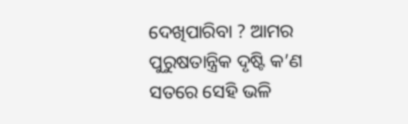ଦେଖିପାରିବା ? ଆମର ପୁରୁଷତାନ୍ତ୍ରିକ ଦୃଷ୍ଟି କ’ଣ ସତରେ ସେହି ଭଳି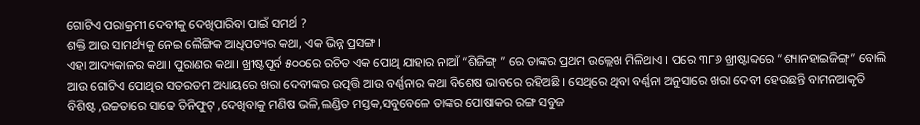ଗୋଟିଏ ପରାକ୍ରମୀ ଦେବୀକୁ ଦେଖିପାରିବା ପାଇଁ ସମର୍ଥ ?
ଶକ୍ତି ଆଉ ସାମର୍ଥ୍ୟକୁ ନେଇ ଲୈଙ୍ଗିକ ଆଧିପତ୍ୟର କଥା, ଏକ ଭିନ୍ନ ପ୍ରସଙ୍ଗ।
ଏହା ଆଦ୍ୟକାଳର କଥା। ପୁରାଣର କଥା। ଖ୍ରୀଷ୍ଟପୂର୍ବ ୫୦୦ରେ ରଚିତ ଏକ ପୋଥି ଯାହାର ନାଆଁ “ଶିଜିଙ୍ଗ୍ ” ରେ ତାଙ୍କର ପ୍ରଥମ ଉଲ୍ଲେଖ ମିଳିଥାଏ । ପରେ ୩୮୬ ଖ୍ରୀଷ୍ଟାବ୍ଦରେ “ଶ୍ୟାନହାଇଜିଙ୍ଗ୍” ବୋଲି ଆଉ ଗୋଟିଏ ପୋଥିର ସତରତମ ଅଧ୍ୟାୟରେ ଖରା ଦେବୀଙ୍କର ଉତ୍ପତ୍ତି ଆଉ ବର୍ଣ୍ଣନାର କଥା ବିଶେଷ ଭାବରେ ରହିଅଛି । ସେଥିରେ ଥିବା ବର୍ଣ୍ଣନା ଅନୁସାରେ ଖରା ଦେବୀ ହେଉଛନ୍ତି ବାମନଆକୃତି ବିଶିଷ୍ଟ ,ଉଚ୍ଚତାରେ ସାଢେ ତିନିଫୁଟ୍ ,ଦେଖିବାକୁ ମଣିଷ ଭଳି,ଲଣ୍ଡିତ ମସ୍ତକ,ସବୁବେଳେ ତାଙ୍କର ପୋଷାକର ରଙ୍ଗ ସବୁଜ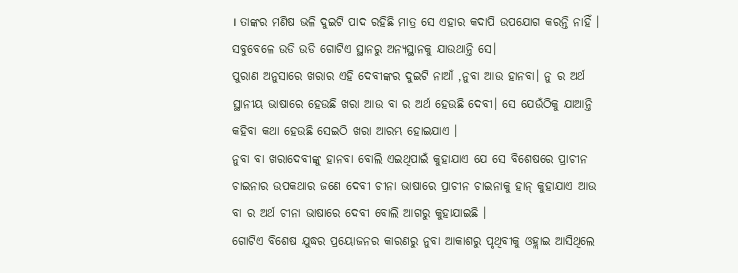। ତାଙ୍କର ମଣିଷ ଭଳି ଦୁଇଟି ପାଦ ରହିଛି ମାତ୍ର ସେ ଏହାର କଦାପି ଉପଯୋଗ କରନ୍ତି ନାହିଁ । ସବୁବେଳେ ଉଡି ଉଡି ଗୋଟିଏ ସ୍ଥାନରୁ ଅନ୍ୟସ୍ଥାନକୁ ଯାଉଥାନ୍ତି ସେ।
ପୁରାଣ ଅନୁସାରେ ଖରାର ଏହି ଦେବୀଙ୍କର ଦୁଇଟି ନାଆଁ ,ନୁବା ଆଉ ହାନବା। ନୁ ର ଅର୍ଥ ସ୍ଥାନୀୟ ଭାଷାରେ ହେଉଛି ଖରା ଆଉ ବା ର ଅର୍ଥ ହେଉଛି ଦେବୀ। ସେ ଯେଉଁଠିକୁ ଯାଆନ୍ତି କହିବା କଥା ହେଉଛି ସେଇଠି ଖରା ଆରମ୍ଭ ହୋଇଯାଏ ।
ନୁବା ବା ଖରାଦେବୀଙ୍କୁ ହାନବା ବୋଲି ଏଇଥିପାଇଁ କୁହାଯାଏ ଯେ ସେ ବିଶେଷରେ ପ୍ରାଚୀନ ଚାଇନାର ଉପକଥାର ଜଣେ ଦେବୀ ଚୀନା ଭାଷାରେ ପ୍ରାଚୀନ ଚାଇନାକୁ ହାନ୍ କୁହାଯାଏ ଆଉ ବା ର ଅର୍ଥ ଚୀନା ଭାଷାରେ ଦେବୀ ବୋଲି ଆଗରୁ କୁହାଯାଇଛି ।
ଗୋଟିଏ ବିଶେଷ ଯୁଦ୍ଧର ପ୍ରୟୋଜନର କାରଣରୁ ନୁବା ଆକାଶରୁ ପୃଥିବୀକୁ ଓହ୍ଲାଇ ଆସିଥିଲେ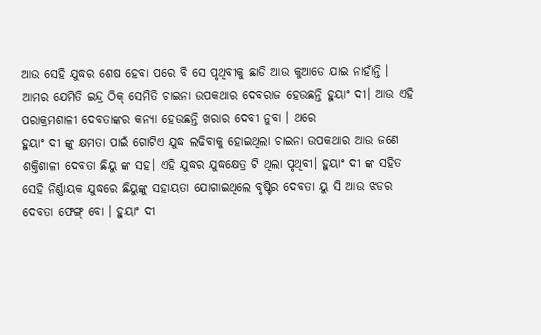ଆଉ ସେହି ଯୁଦ୍ଧର ଶେଷ ହେବା ପରେ ବି ସେ ପୃଥିବୀକୁ ଛାଡି ଆଉ କୁଆଡେ ଯାଇ ନାହାଁନ୍ତି ।
ଆମର ଯେମିତି ଇନ୍ଦ୍ର ଠିକ୍ ସେମିତି ଚାଇନା ଉପକଥାର ଦେବରାଜ ହେଉଛନ୍ତି ହୁୟାଂ ଦୀ। ଆଉ ଏହି ପରାକ୍ରମଶାଳୀ ଦେବତାଙ୍କର କନ୍ୟା ହେଉଛନ୍ତି ଖରାର ଦେବୀ ନୁବା । ଥରେ
ହୁୟାଂ ଦୀ ଙ୍କୁ କ୍ଷମତା ପାଇଁ ଗୋଟିଏ ଯୁଦ୍ଧ ଲଢିବାକୁ ହୋଇଥିଲା ଚାଇନା ଉପକଥାର ଆଉ ଜଣେ ଶକ୍ତିଶାଳୀ ଦେବତା ଛିୟୁ ଙ୍କ ସହ। ଏହି ଯୁଦ୍ଧର ଯୁଦ୍ଧକ୍ଷେତ୍ର ଟି ଥିଲା ପୃଥିବୀ। ହୁୟାଂ ଦୀ ଙ୍କ ସହିତ ସେହି ନିର୍ଣ୍ଣାୟକ ଯୁଦ୍ଧରେ ଛିୟୁଙ୍କୁ ସହାୟତା ଯୋଗାଇଥିଲେ ବୃଷ୍ଟିର ଦେବତା ୟୁ ସି ଆଉ ଝଡର ଦେବତା ଫେଙ୍ଗ୍ ବୋ । ହୁୟାଂ ଦୀ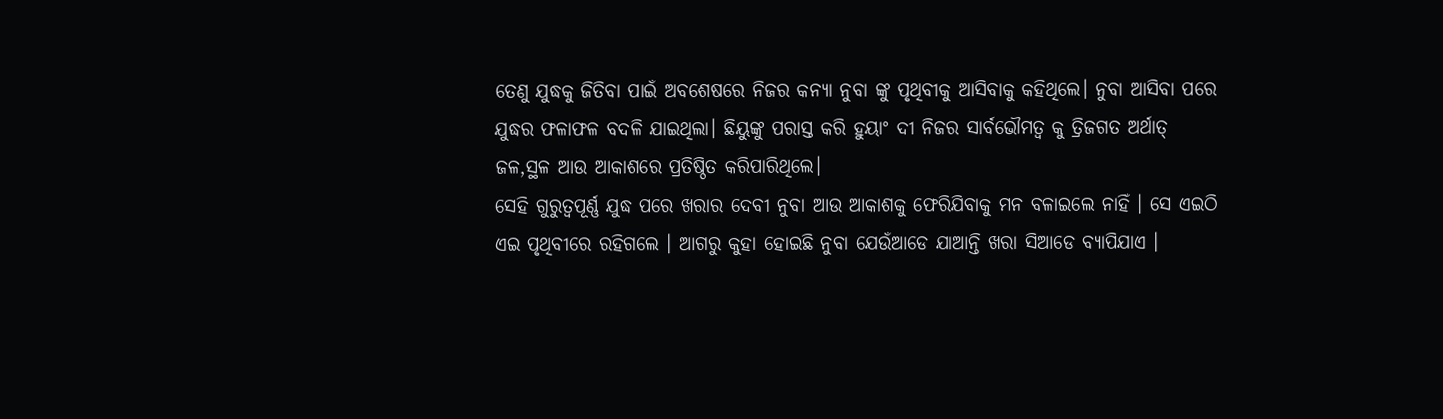ତେଣୁ ଯୁଦ୍ଧକୁ ଜିତିବା ପାଇଁ ଅବଶେଷରେ ନିଜର କନ୍ୟା ନୁବା ଙ୍କୁ ପୃଥିବୀକୁ ଆସିବାକୁ କହିଥିଲେ। ନୁବା ଆସିବା ପରେ ଯୁଦ୍ଧର ଫଳାଫଳ ବଦଳି ଯାଇଥିଲା। ଛିୟୁଙ୍କୁ ପରାସ୍ତ କରି ହୁୟାଂ ଦୀ ନିଜର ସାର୍ବଭୌମତ୍ୱ କୁ ତ୍ରିଜଗତ ଅର୍ଥାତ୍ ଜଳ,ସ୍ଥଳ ଆଉ ଆକାଶରେ ପ୍ରତିଷ୍ଠିତ କରିପାରିଥିଲେ।
ସେହି ଗୁରୁତ୍ୱପୂର୍ଣ୍ଣ ଯୁଦ୍ଧ ପରେ ଖରାର ଦେବୀ ନୁବା ଆଉ ଆକାଶକୁ ଫେରିଯିବାକୁ ମନ ବଳାଇଲେ ନାହିଁ । ସେ ଏଇଠି ଏଇ ପୃଥିବୀରେ ରହିଗଲେ । ଆଗରୁ କୁହା ହୋଇଛି ନୁବା ଯେଉଁଆଡେ ଯାଆନ୍ତି ଖରା ସିଆଡେ ବ୍ୟାପିଯାଏ ।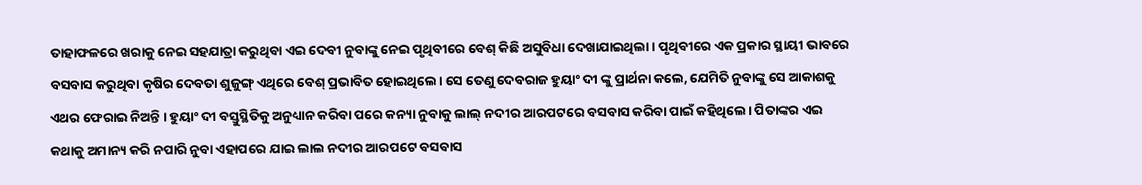ତାହାଫଳରେ ଖରାକୁ ନେଇ ସହଯାତ୍ରା କରୁଥିବା ଏଇ ଦେବୀ ନୁବାଙ୍କୁ ନେଇ ପୃଥିବୀରେ ବେଶ୍ କିଛି ଅସୁବିଧା ଦେଖାଯାଇଥିଲା। ପୃଥିବୀରେ ଏକ ପ୍ରକାର ସ୍ଥାୟୀ ଭାବରେ ବସବାସ କରୁଥିବା କୃଷିର ଦେବତା ଶୁଜୁଙ୍ଗ୍ ଏଥିରେ ବେଶ୍ ପ୍ରଭାବିତ ହୋଇଥିଲେ। ସେ ତେଣୁ ଦେବରାଜ ହୁୟାଂ ଦୀ ଙ୍କୁ ପ୍ରାର୍ଥନା କଲେ, ଯେମିତି ନୁବାଙ୍କୁ ସେ ଆକାଶକୁ ଏଥର ଫେରାଇ ନିଅନ୍ତି । ହୁୟାଂ ଦୀ ବସ୍ତୁସ୍ଥିତିକୁ ଅନୁଧ୍ୟାନ କରିବା ପରେ କନ୍ୟା ନୁବାକୁ ଲାଲ୍ ନଦୀର ଆରପଟରେ ବସବାସ କରିବା ପାଇଁ କହିଥିଲେ। ପିତାଙ୍କର ଏଇ କଥାକୁ ଅମାନ୍ୟ କରି ନପାରି ନୁବା ଏହାପରେ ଯାଇ ଲାଲ ନଦୀର ଆରପଟେ ବସବାସ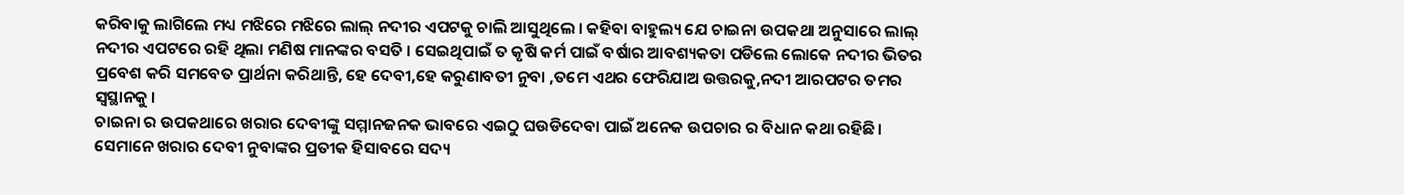କରିବାକୁ ଲାଗିଲେ ମଧ୍ୟ ମଝିରେ ମଝିରେ ଲାଲ୍ ନଦୀର ଏପଟକୁ ଚାଲି ଆସୁଥିଲେ । କହିବା ବାହୁଲ୍ୟ ଯେ ଚାଇନା ଉପକଥା ଅନୁସାରେ ଲାଲ୍ ନଦୀର ଏପଟରେ ରହି ଥିଲା ମଣିଷ ମାନଙ୍କର ବସତି । ସେଇଥିପାଇଁ ତ କୃଷି କର୍ମ ପାଇଁ ବର୍ଷାର ଆବଶ୍ୟକତା ପଡିଲେ ଲୋକେ ନଦୀର ଭିତର ପ୍ରବେଶ କରି ସମବେତ ପ୍ରାର୍ଥନା କରିଥାନ୍ତି, ହେ ଦେବୀ,ହେ କରୁଣାବତୀ ନୁବା ,ତମେ ଏଥର ଫେରିଯାଅ ଉତ୍ତରକୁ,ନଦୀ ଆରପଟର ତମର ସ୍ୱସ୍ଥାନକୁ ।
ଚାଇନା ର ଉପକଥାରେ ଖରାର ଦେବୀଙ୍କୁ ସମ୍ମାନଜନକ ଭାବରେ ଏଇଠୁ ଘଉଡିଦେବା ପାଇଁ ଅନେକ ଉପଚାର ର ବିଧାନ କଥା ରହିଛି। ସେମାନେ ଖରାର ଦେବୀ ନୁବାଙ୍କର ପ୍ରତୀକ ହିସାବରେ ସଦ୍ୟ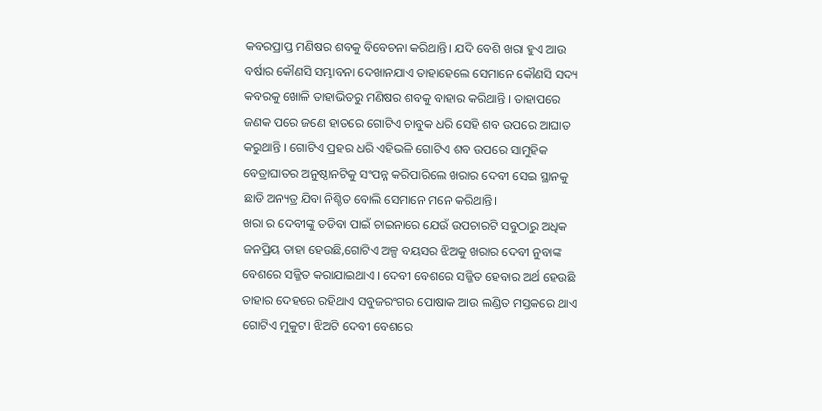କବରପ୍ରାପ୍ତ ମଣିଷର ଶବକୁ ବିବେଚନା କରିଥାନ୍ତି। ଯଦି ବେଶି ଖରା ହୁଏ ଆଉ ବର୍ଷାର କୌଣସି ସମ୍ଭାବନା ଦେଖାନଯାଏ ତାହାହେଲେ ସେମାନେ କୌଣସି ସଦ୍ୟ କବରକୁ ଖୋଳି ତାହାଭିତରୁ ମଣିଷର ଶବକୁ ବାହାର କରିଥାନ୍ତି । ତାହାପରେ ଜଣକ ପରେ ଜଣେ ହାତରେ ଗୋଟିଏ ଚାବୁକ ଧରି ସେହି ଶବ ଉପରେ ଆଘାତ କରୁଥାନ୍ତି । ଗୋଟିଏ ପ୍ରହର ଧରି ଏହିଭଳି ଗୋଟିଏ ଶବ ଉପରେ ସାମୁହିକ ବେତ୍ରାଘାତର ଅନୁଷ୍ଠାନଟିକୁ ସଂପନ୍ନ କରିପାରିଲେ ଖରାର ଦେବୀ ସେଇ ସ୍ଥାନକୁ ଛାଡି ଅନ୍ୟତ୍ର ଯିବା ନିଶ୍ଚିତ ବୋଲି ସେମାନେ ମନେ କରିଥାନ୍ତି।
ଖରା ର ଦେବୀଙ୍କୁ ତଡିବା ପାଇଁ ଚାଇନାରେ ଯେଉଁ ଉପଚାରଟି ସବୁଠାରୁ ଅଧିକ ଜନପ୍ରିୟ ତାହା ହେଉଛି,ଗୋଟିଏ ଅଳ୍ପ ବୟସର ଝିଅକୁ ଖରାର ଦେବୀ ନୁବାଙ୍କ ବେଶରେ ସଜ୍ଜିତ କରାଯାଇଥାଏ । ଦେବୀ ବେଶରେ ସଜ୍ଜିତ ହେବାର ଅର୍ଥ ହେଉଛି ତାହାର ଦେହରେ ରହିଥାଏ ସବୁଜରଂଗର ପୋଷାକ ଆଉ ଲଣ୍ଡିତ ମସ୍ତକରେ ଥାଏ ଗୋଟିଏ ମୁକୁଟ। ଝିଅଟି ଦେବୀ ବେଶରେ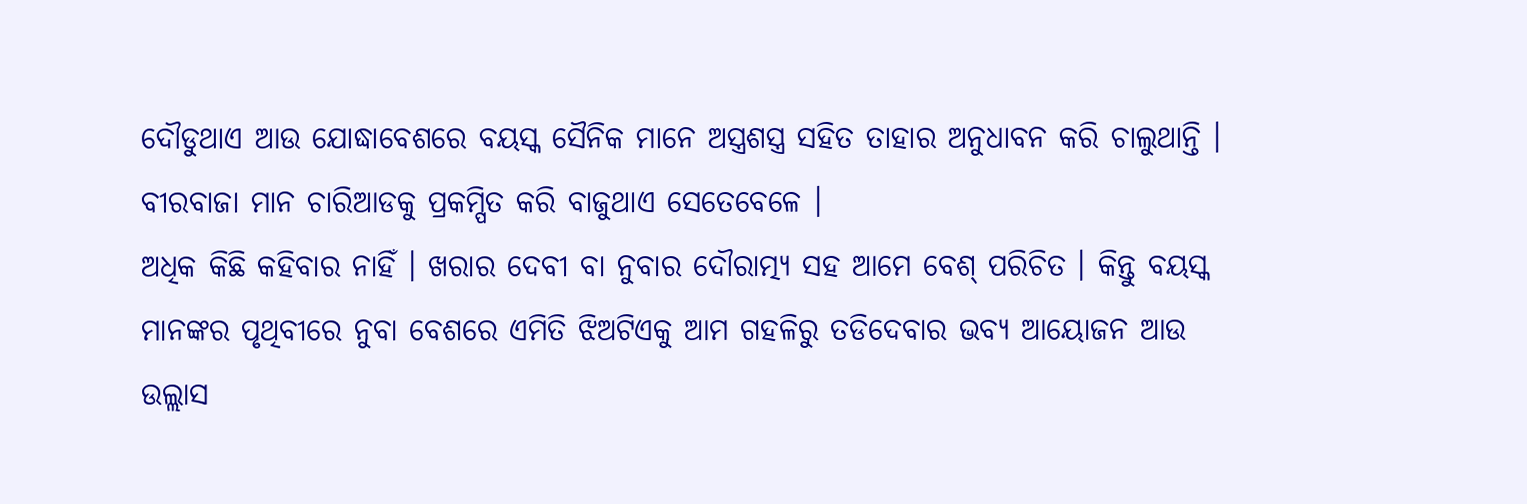ଦୌଡୁଥାଏ ଆଉ ଯୋଦ୍ଧାବେଶରେ ବୟସ୍କ ସୈନିକ ମାନେ ଅସ୍ତ୍ରଶସ୍ତ୍ର ସହିତ ତାହାର ଅନୁଧାବନ କରି ଚାଲୁଥାନ୍ତି । ବୀରବାଜା ମାନ ଚାରିଆଡକୁ ପ୍ରକମ୍ପିତ କରି ବାଜୁଥାଏ ସେତେବେଳେ ।
ଅଧିକ କିଛି କହିବାର ନାହିଁ । ଖରାର ଦେବୀ ବା ନୁବାର ଦୌରାତ୍ମ୍ୟ ସହ ଆମେ ବେଶ୍ ପରିଚିତ । କିନ୍ତୁ ବୟସ୍କ ମାନଙ୍କର ପୃଥିବୀରେ ନୁବା ବେଶରେ ଏମିତି ଝିଅଟିଏକୁ ଆମ ଗହଳିରୁ ତଡିଦେବାର ଭବ୍ୟ ଆୟୋଜନ ଆଉ ଉଲ୍ଲାସ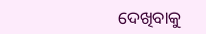ଦେଖିବାକୁ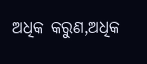ଅଧିକ କରୁଣ,ଅଧିକ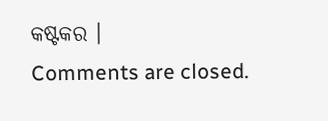କଷ୍ଟକର ।
Comments are closed.